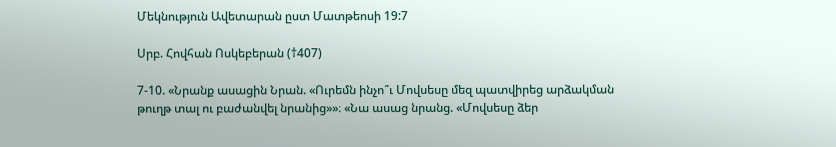Մեկնություն Ավետարան ըստ Մատթեոսի 19:7

Սրբ. Հովհան Ոսկեբերան (†407)

7-10. «Նրանք ասացին Նրան. «Ուրեմն ինչո՞ւ Մովսեսը մեզ պատվիրեց արձակման թուղթ տալ ու բաժանվել նրանից»»։ «Նա ասաց նրանց. «Մովսեսը ձեր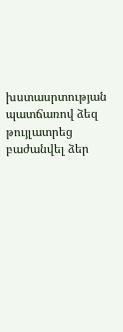խստասրտության պատճառով ձեզ թույլատրեց բաժանվել ձեր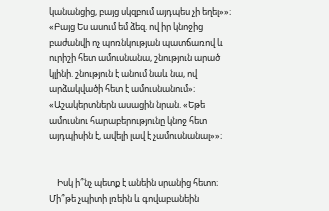կանանցից, բայց սկզբում այդպես չի եղել»»։ «Բայց Ես ասում եմ ձեզ. ով իր կնոջից բաժանվի ոչ պոռնկության պատճառով և ուրիշի հետ ամուսնանա, շնություն արած կլինի. շնություն է անում նաև նա, ով արձակվածի հետ է ամուսնանում»։ «Աշակերտներն ասացին նրան. «Եթե ամուսնու հարաբերությունը կնոջ հետ այդպիսին է, ավելի լավ է չամուսնանալ»»։


    Իսկ ի՞նչ պետք է անեին սրանից հետո։ Մի՞թե չպիտի լռեին և գովաբանեին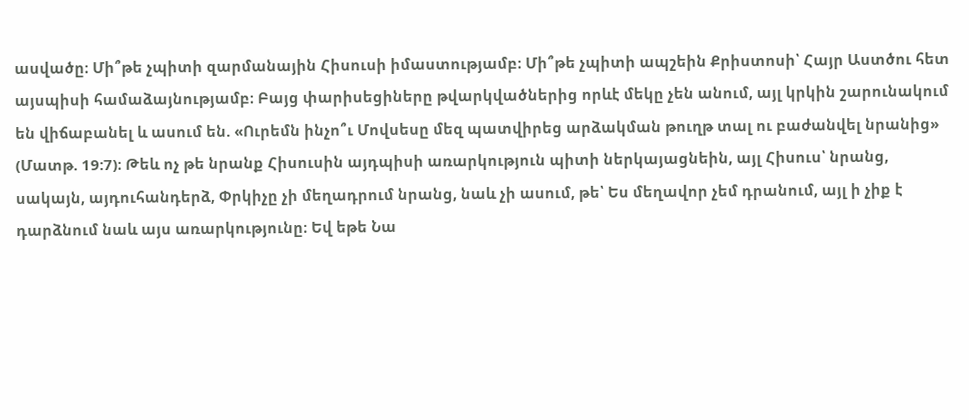ասվածը։ Մի՞թե չպիտի զարմանային Հիսուսի իմաստությամբ։ Մի՞թե չպիտի ապշեին Քրիստոսի՝ Հայր Աստծու հետ այսպիսի համաձայնությամբ։ Բայց փարիսեցիները թվարկվածներից որևէ մեկը չեն անում, այլ կրկին շարունակում են վիճաբանել և ասում են. «Ուրեմն ինչո՞ւ Մովսեսը մեզ պատվիրեց արձակման թուղթ տալ ու բաժանվել նրանից» (Մատթ. 19:7)։ Թեև ոչ թե նրանք Հիսուսին այդպիսի առարկություն պիտի ներկայացնեին, այլ Հիսուս՝ նրանց, սակայն, այդուհանդերձ, Փրկիչը չի մեղադրում նրանց, նաև չի ասում, թե՝ Ես մեղավոր չեմ դրանում, այլ ի չիք է դարձնում նաև այս առարկությունը։ Եվ եթե Նա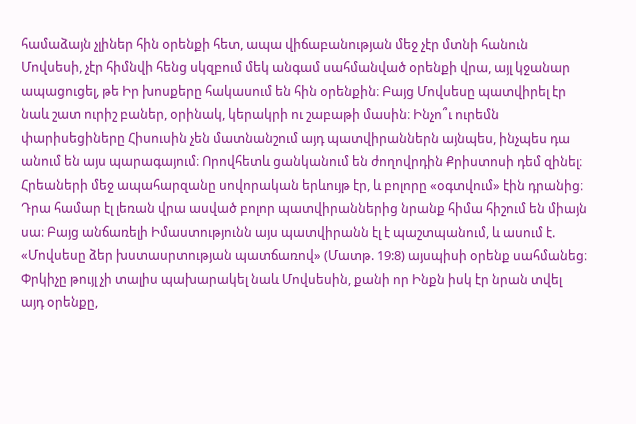համաձայն չլիներ հին օրենքի հետ, ապա վիճաբանության մեջ չէր մտնի հանուն Մովսեսի, չէր հիմնվի հենց սկզբում մեկ անգամ սահմանված օրենքի վրա, այլ կջանար ապացուցել, թե Իր խոսքերը հակասում են հին օրենքին։ Բայց Մովսեսը պատվիրել էր նաև շատ ուրիշ բաներ, օրինակ, կերակրի ու շաբաթի մասին։ Ինչո՞ւ ուրեմն փարիսեցիները Հիսուսին չեն մատնանշում այդ պատվիրաններն այնպես, ինչպես դա անում են այս պարագայում։ Որովհետև ցանկանում են ժողովրդին Քրիստոսի դեմ զինել։ Հրեաների մեջ ապահարզանը սովորական երևույթ էր, և բոլորը «օգտվում» էին դրանից։ Դրա համար էլ լեռան վրա ասված բոլոր պատվիրաններից նրանք հիմա հիշում են միայն սա։ Բայց անճառելի Իմաստությունն այս պատվիրանն էլ է պաշտպանում, և ասում է. «Մովսեսը ձեր խստասրտության պատճառով» (Մատթ. 19:8) այսպիսի օրենք սահմանեց։ Փրկիչը թույլ չի տալիս պախարակել նաև Մովսեսին, քանի որ Ինքն իսկ էր նրան տվել այդ օրենքը,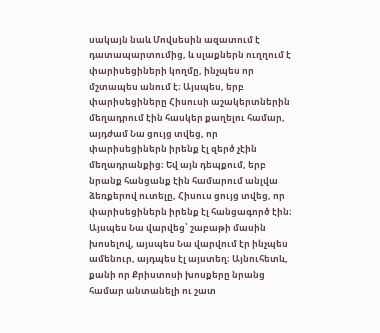սակայն նաև Մովսեսին ազատում է դատապարտումից, և սլաքներն ուղղում է փարիսեցիների կողմը, ինչպես որ մշտապես անում է։ Այսպես, երբ փարիսեցիները Հիսուսի աշակերտներին մեղադրում էին հասկեր քաղելու համար, այդժամ Նա ցույց տվեց, որ փարիսեցիներն իրենք էլ զերծ չէին մեղադրանքից։ Եվ այն դեպքում, երբ նրանք հանցանք էին համարում անլվա ձեռքերով ուտելը, Հիսուս ցույց տվեց, որ փարիսեցիներն իրենք էլ հանցագործ էին։ Այսպես Նա վարվեց՝ շաբաթի մասին խոսելով, այսպես Նա վարվում էր ինչպես ամենուր, այդպես էլ այստեղ։ Այնուհետև, քանի որ Քրիստոսի խոսքերը նրանց համար անտանելի ու շատ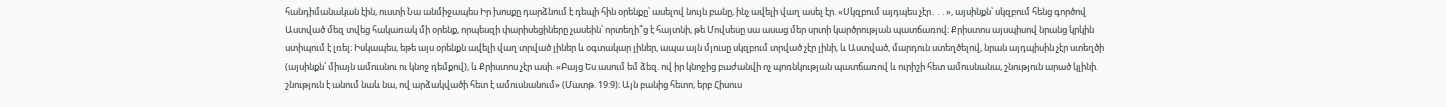հանդիմանական էին, ուստի Նա անմիջապես Իր խոսքը դարձնում է դեպի հին օրենքը՝ ասելով նույն բանը, ինչ ավելի վաղ ասել էր. «Սկզբում այդպես չէր․․․», այսինքն՝ սկզբում հենց գործով Աստված մեզ տվեց հակառակ մի օրենք, որպեսզի փարիսեցիները չասեին՝ որտեղի՞ց է հայտնի, թե Մովսեսը սա ասաց մեր սրտի կարծրության պատճառով։ Քրիստոս այսպիսով նրանց կրկին ստիպում է լռել։ Իսկապես, եթե այս օրենքն ավելի վաղ տրված լիներ և օգտակար լիներ, ապա այն մյուսը սկզբում տրված չէր լինի, և Աստված, մարդուն ստեղծելով, նրան այդպիսին չէր ստեղծի (այսինքն՝ միայն ամուսնու ու կնոջ դեմքով), և Քրիստոս չէր ասի. «Բայց Ես ասում եմ ձեզ. ով իր կնոջից բաժանվի ոչ պոռնկության պատճառով և ուրիշի հետ ամուսնանա, շնություն արած կլինի. շնություն է անում նաև նա, ով արձակվածի հետ է ամուսնանում» (Մատթ. 19:9)։ Այն բանից հետո, երբ Հիսուս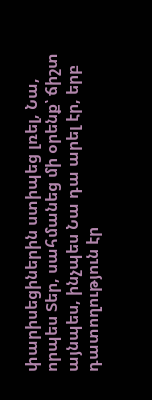փարիսեցիներին ստիպեց լռել, Նա, որպես Տեր, սահմանեց մի օրենք՝ ճիշտ այնպես, ինչպես Նա դա արել էր, երբ դատողություն էր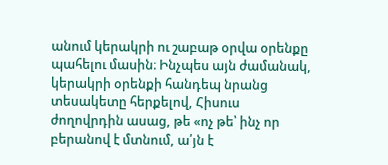անում կերակրի ու շաբաթ օրվա օրենքը պահելու մասին։ Ինչպես այն ժամանակ, կերակրի օրենքի հանդեպ նրանց տեսակետը հերքելով, Հիսուս ժողովրդին ասաց, թե «ոչ թե՝ ինչ որ բերանով է մտնում, ա՛յն է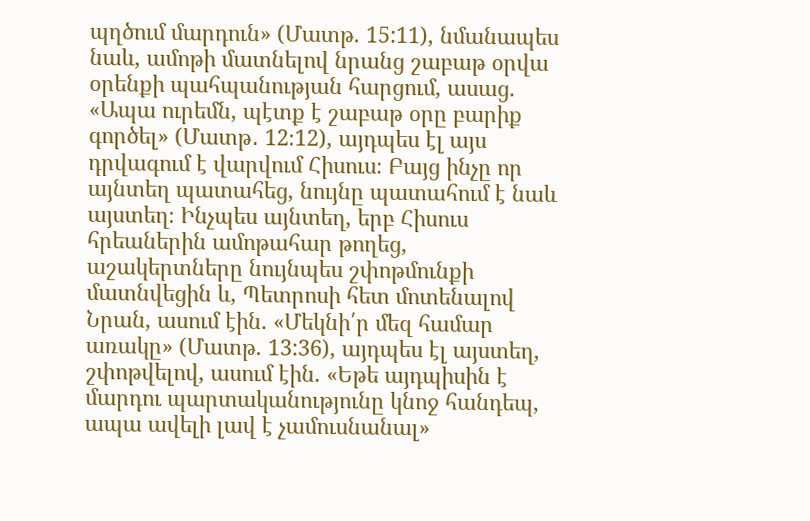պղծում մարդուն» (Մատթ. 15:11), նմանապես նաև, ամոթի մատնելով նրանց շաբաթ օրվա օրենքի պահպանության հարցում, ասաց. «Ապա ուրեմն, պէտք է շաբաթ օրը բարիք գործել» (Մատթ․ 12։12), այդպես էլ այս դրվագում է վարվում Հիսուս։ Բայց ինչը որ այնտեղ պատահեց, նույնը պատահում է նաև այստեղ։ Ինչպես այնտեղ, երբ Հիսուս հրեաներին ամոթահար թողեց, աշակերտները նույնպես շփոթմունքի մատնվեցին և, Պետրոսի հետ մոտենալով Նրան, ասում էին. «Մեկնի՛ր մեզ համար առակը» (Մատթ. 13:36), այդպես էլ այստեղ, շփոթվելով, ասում էին. «Եթե այդպիսին է մարդու պարտականությունը կնոջ հանդեպ, ապա ավելի լավ է չամուսնանալ»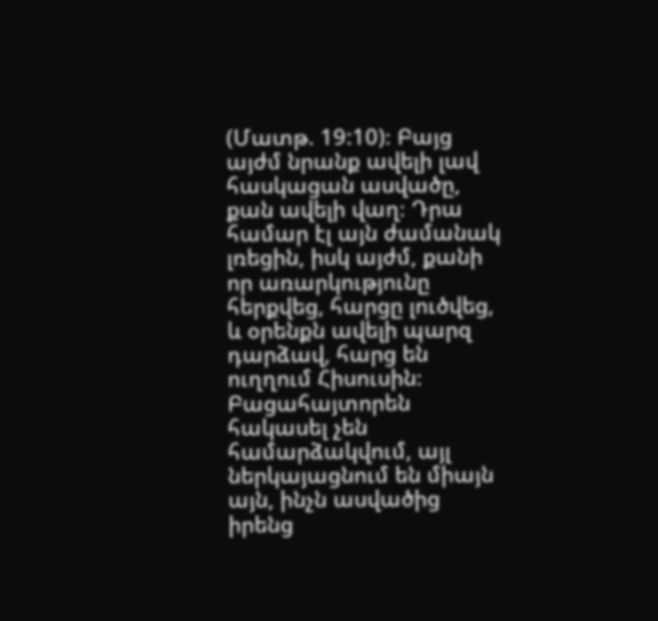(Մատթ. 19:10)։ Բայց այժմ նրանք ավելի լավ հասկացան ասվածը, քան ավելի վաղ։ Դրա համար էլ այն ժամանակ լռեցին, իսկ այժմ, քանի որ առարկությունը հերքվեց, հարցը լուծվեց, և օրենքն ավելի պարզ դարձավ, հարց են ուղղում Հիսուսին։ Բացահայտորեն հակասել չեն համարձակվում, այլ ներկայացնում են միայն այն, ինչն ասվածից իրենց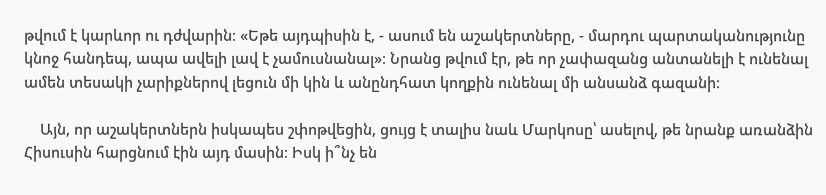թվում է կարևոր ու դժվարին։ «Եթե այդպիսին է, - ասում են աշակերտները, - մարդու պարտականությունը կնոջ հանդեպ, ապա ավելի լավ է չամուսնանալ»։ Նրանց թվում էր, թե որ չափազանց անտանելի է ունենալ ամեն տեսակի չարիքներով լեցուն մի կին և անընդհատ կողքին ունենալ մի անսանձ գազանի։

    Այն, որ աշակերտներն իսկապես շփոթվեցին, ցույց է տալիս նաև Մարկոսը՝ ասելով, թե նրանք առանձին Հիսուսին հարցնում էին այդ մասին։ Իսկ ի՞նչ են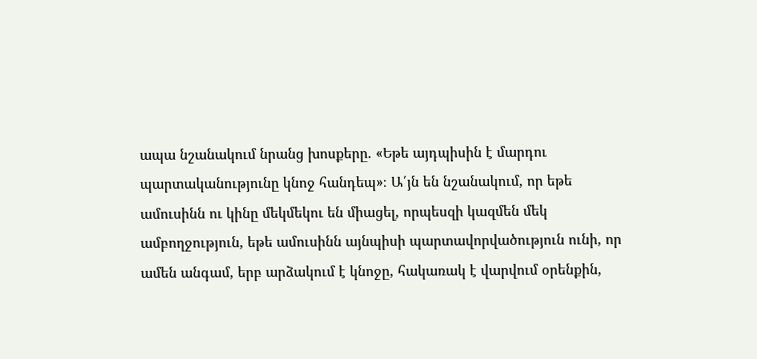ապա նշանակում նրանց խոսքերը. «Եթե այդպիսին է մարդու պարտականությունը կնոջ հանդեպ»։ Ա՛յն են նշանակում, որ եթե ամուսինն ու կինը մեկմեկու են միացել, որպեսզի կազմեն մեկ ամբողջություն, եթե ամուսինն այնպիսի պարտավորվածություն ունի, որ ամեն անգամ, երբ արձակում է կնոջը, հակառակ է վարվում օրենքին,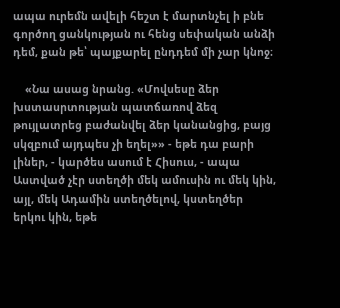ապա ուրեմն ավելի հեշտ է մարտնչել ի բնե գործող ցանկության ու հենց սեփական անձի դեմ, քան թե՝ պայքարել ընդդեմ մի չար կնոջ։

    «Նա ասաց նրանց. «Մովսեսը ձեր խստասրտության պատճառով ձեզ թույլատրեց բաժանվել ձեր կանանցից, բայց սկզբում այդպես չի եղել»» - եթե դա բարի լիներ, - կարծես ասում է Հիսուս, - ապա Աստված չէր ստեղծի մեկ ամուսին ու մեկ կին, այլ, մեկ Ադամին ստեղծելով, կստեղծեր երկու կին, եթե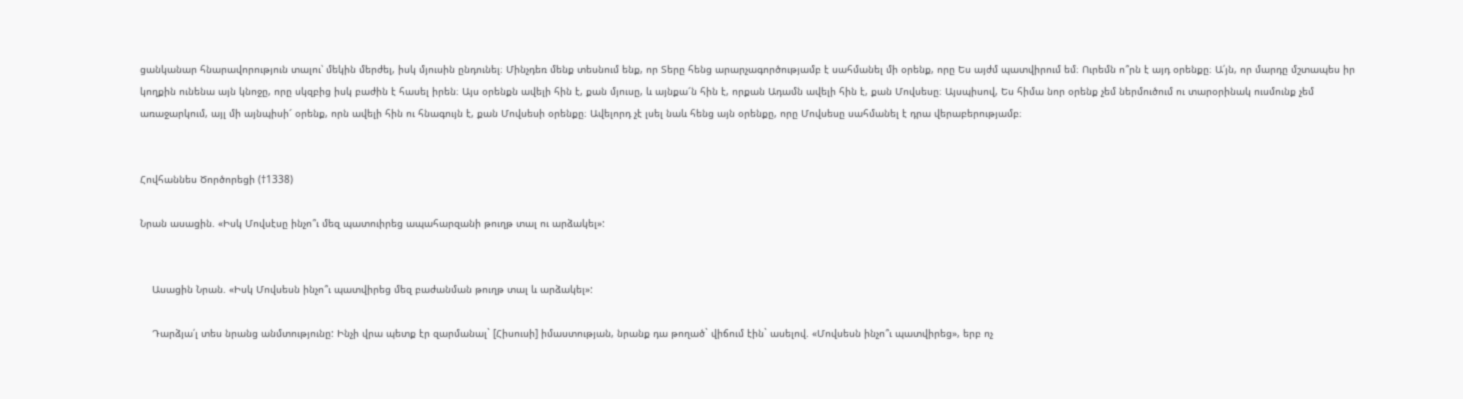ցանկանար հնարավորություն տալու՝ մեկին մերժել, իսկ մյուսին ընդունել։ Մինչդեռ մենք տեսնում ենք, որ Տերը հենց արարչագործությամբ է սահմանել մի օրենք, որը Ես այժմ պատվիրում եմ։ Ուրեմն ո՞րն է այդ օրենքը։ Ա՛յն, որ մարդը մշտապես իր կողքին ունենա այն կնոջը, որը սկզբից իսկ բաժին է հասել իրեն։ Այս օրենքն ավելի հին է, քան մյուսը, և այնքա՜ն հին է, որքան Ադամն ավելի հին է, քան Մովսեսը։ Այսպիսով, Ես հիմա նոր օրենք չեմ ներմուծում ու տարօրինակ ուսմունք չեմ առաջարկում, այլ մի այնպիսի՜ օրենք, որն ավելի հին ու հնագույն է, քան Մովսեսի օրենքը։ Ավելորդ չէ լսել նաև հենց այն օրենքը, որը Մովսեսը սահմանել է դրա վերաբերությամբ։


Հովհաննես Ծործորեցի (†1338)

Նրան ասացին. «Իսկ Մովսէսը ինչո՞ւ մեզ պատուիրեց ապահարզանի թուղթ տալ ու արձակել»:


    Ասացին Նրան. «Իսկ Մովսեսն ինչո՞ւ պատվիրեց մեզ բաժանման թուղթ տալ և արձակել»:

    Դարձյա՛լ տես նրանց անմտությունը: Ինչի վրա պետք էր զարմանալ` [Հիսուսի] իմաստության, նրանք դա թողած` վիճում էին` ասելով. «Մովսեսն ինչո՞ւ պատվիրեց», երբ ոչ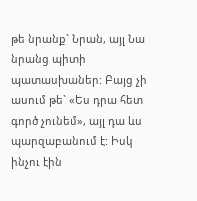թե նրանք` Նրան, այլ Նա նրանց պիտի պատասխաներ: Բայց չի ասում թե` «Ես դրա հետ գործ չունեմ», այլ դա ևս պարզաբանում է: Իսկ ինչու էին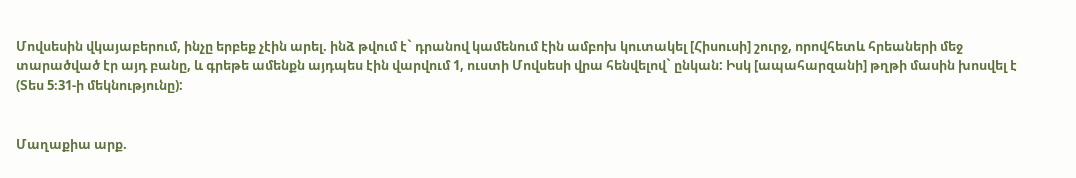Մովսեսին վկայաբերում, ինչը երբեք չէին արել. ինձ թվում է` դրանով կամենում էին ամբոխ կուտակել [Հիսուսի] շուրջ, որովհետև հրեաների մեջ տարածված էր այդ բանը, և գրեթե ամենքն այդպես էին վարվում 1, ուստի Մովսեսի վրա հենվելով` ընկան: Իսկ [ապահարզանի] թղթի մասին խոսվել է (Տես 5։31-ի մեկնությունը):


Մաղաքիա արք.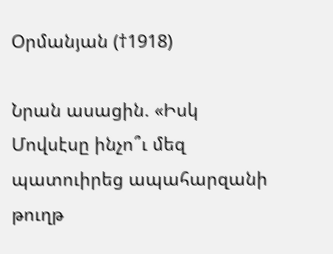Օրմանյան (†1918)

Նրան ասացին. «Իսկ Մովսէսը ինչո՞ւ մեզ պատուիրեց ապահարզանի թուղթ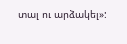տալ ու արձակել»: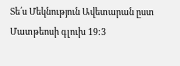Տե՛ս Մեկնություն Ավետարան ըստ Մատթեոսի գլուխ 19:3